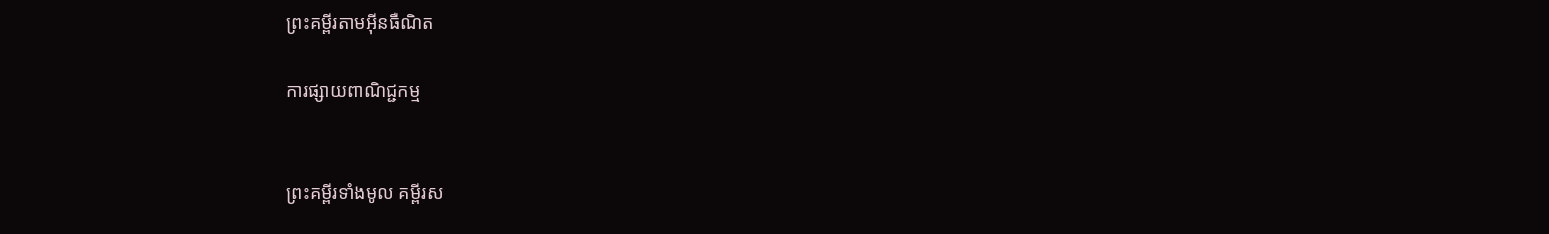ព្រះគម្ពីរតាមអ៊ីនធឺណិត

ការផ្សាយពាណិជ្ជកម្ម


ព្រះគម្ពីរទាំងមូល គម្ពីរស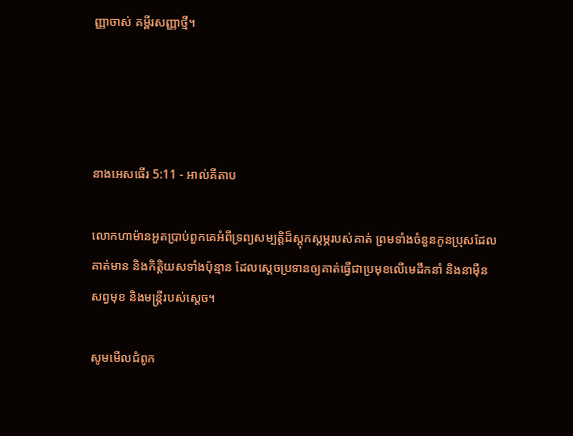ញ្ញាចាស់ គម្ពីរសញ្ញាថ្មី។




នាងអេសធើរ 5:11 - អាល់គីតាប

លោកហាម៉ានអួតប្រាប់ពួកគេអំពីទ្រព្យសម្បត្តិដ៏ស្ដុក‌ស្ដម្ភរបស់គាត់ ព្រមទាំងចំនួនកូនប្រុសដែលគាត់មាន និងកិត្តិយសទាំងប៉ុន្មាន ដែលស្ដេចប្រទានឲ្យគាត់ធ្វើជាប្រមុខលើមេដឹកនាំ និងនាម៉ឺនសព្វមុខ និងមន្ត្រីរបស់ស្ដេច។

សូមមើលជំពូក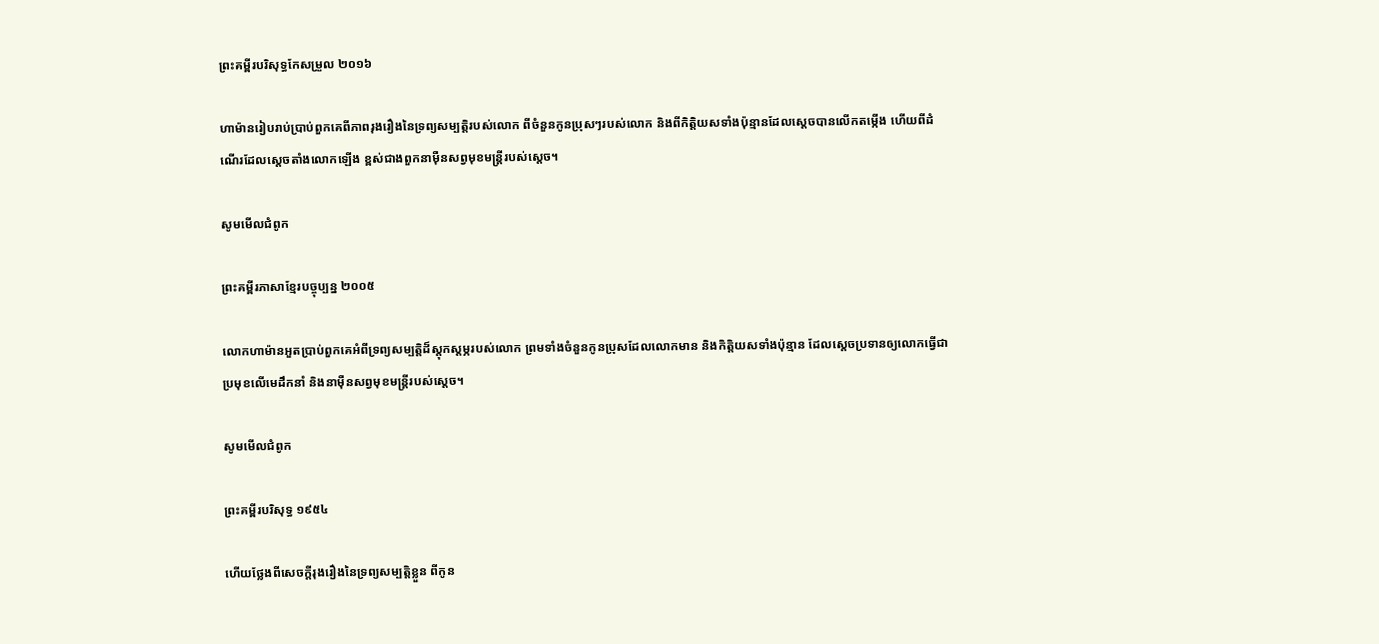ព្រះគម្ពីរបរិសុទ្ធកែសម្រួល ២០១៦

ហាម៉ានរៀបរាប់ប្រាប់ពួក‌គេពីភាពរុងរឿងនៃទ្រព្យសម្បត្តិរបស់លោក ពីចំនួនកូនប្រុសៗរបស់លោក និងពីកិត្តិយសទាំងប៉ុន្មានដែលស្តេចបានលើកតម្កើង ហើយពីដំណើរដែលស្ដេចតាំងលោកឡើង ខ្ពស់ជាងពួកនាម៉ឺនសព្វមុខមន្ត្រីរបស់ស្ដេច។

សូមមើលជំពូក

ព្រះគម្ពីរភាសាខ្មែរបច្ចុប្បន្ន ២០០៥

លោកហាម៉ានអួតប្រាប់ពួកគេអំពីទ្រព្យសម្បត្តិដ៏ស្ដុក‌ស្ដម្ភរបស់លោក ព្រមទាំងចំនួនកូនប្រុសដែលលោកមាន និងកិត្តិយសទាំងប៉ុន្មាន ដែលស្ដេចប្រទានឲ្យលោកធ្វើជាប្រមុខលើមេដឹកនាំ និងនាម៉ឺនសព្វមុខមន្ត្រីរបស់ស្ដេច។

សូមមើលជំពូក

ព្រះគម្ពីរបរិសុទ្ធ ១៩៥៤

ហើយថ្លែងពីសេចក្ដីរុងរឿងនៃទ្រព្យសម្បត្តិខ្លួន ពីកូន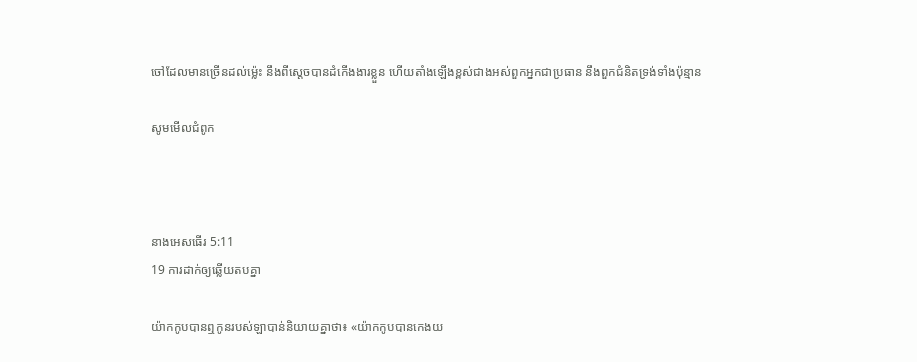ចៅដែលមានច្រើនដល់ម៉្លេះ នឹងពីស្តេចបានដំកើងងារខ្លួន ហើយតាំងឡើងខ្ពស់ជាងអស់ពួកអ្នកជាប្រធាន នឹងពួកជំនិតទ្រង់ទាំងប៉ុន្មាន

សូមមើលជំពូក



នាងអេសធើរ 5:11
19 ការដាក់ឲ្យឆ្លើយតបគ្នា

យ៉ាកកូបបានឮកូនរបស់ឡាបាន់និយាយគ្នាថា៖ «យ៉ាកកូបបានកេងយ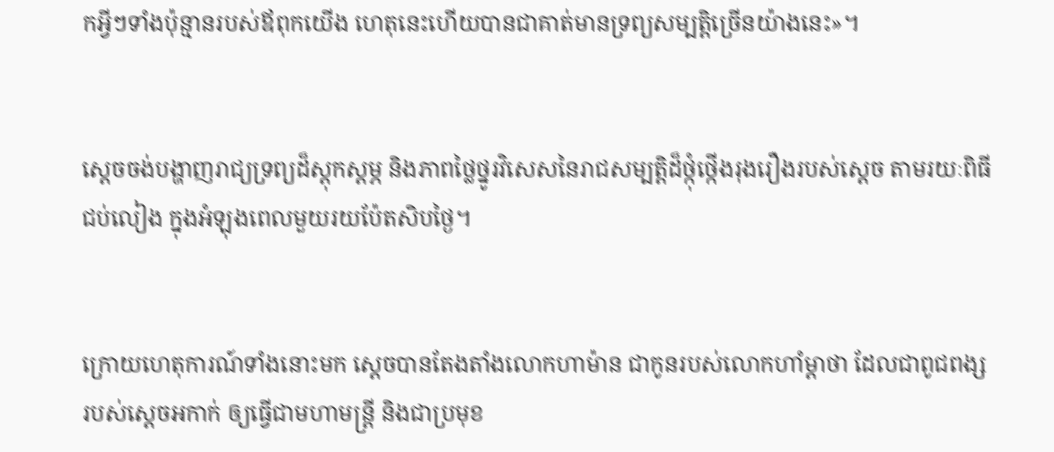កអ្វីៗទាំងប៉ុន្មានរបស់ឪពុកយើង ហេតុនេះហើយបានជាគាត់មានទ្រព្យសម្បត្តិច្រើនយ៉ាងនេះ»។


ស្ដេចចង់បង្ហាញរាជ្យ‌ទ្រព្យដ៏ស្ដុក‌ស្ដម្ភ និងភាពថ្លៃ‌ថ្នូរវិសេសនៃរាជ‌សម្បត្តិដ៏ថ្កុំ‌ថ្កើងរុង‌រឿងរបស់ស្ដេច តាមរយៈពិធីជប់‌លៀង ក្នុងអំឡុងពេលមួយរយប៉ែត‌សិបថ្ងៃ។


ក្រោយហេតុ‌ការណ៍ទាំងនោះមក ស្តេចបានតែង‌តាំងលោកហាម៉ាន ជាកូនរបស់លោកហាំម្ដា‌ថា ដែលជាពូជ‌ពង្សរបស់ស្ដេចអកាក់ ឲ្យធ្វើជាមហាមន្ត្រី និងជាប្រមុខ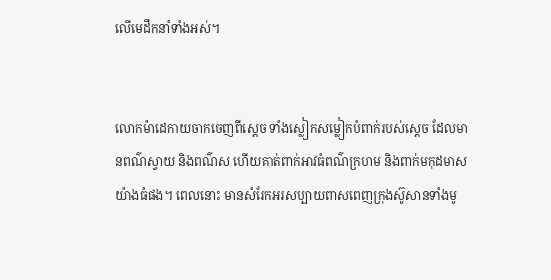លើមេដឹកនាំទាំងអស់។


លោកម៉ាដេ‌កាយចាកចេញពីស្តេច ទាំងស្លៀកសម្លៀក‌បំពាក់របស់ស្ដេច ដែលមានពណ៌ស្វាយ និងពណ៌ស ហើយគាត់ពាក់អាវធំពណ៌ក្រហម និងពាក់មកុដមាសយ៉ាងធំផង។ ពេលនោះ មានសំរែកអរសប្បាយពាស‌ពេញក្រុងស៊ូសានទាំងមូ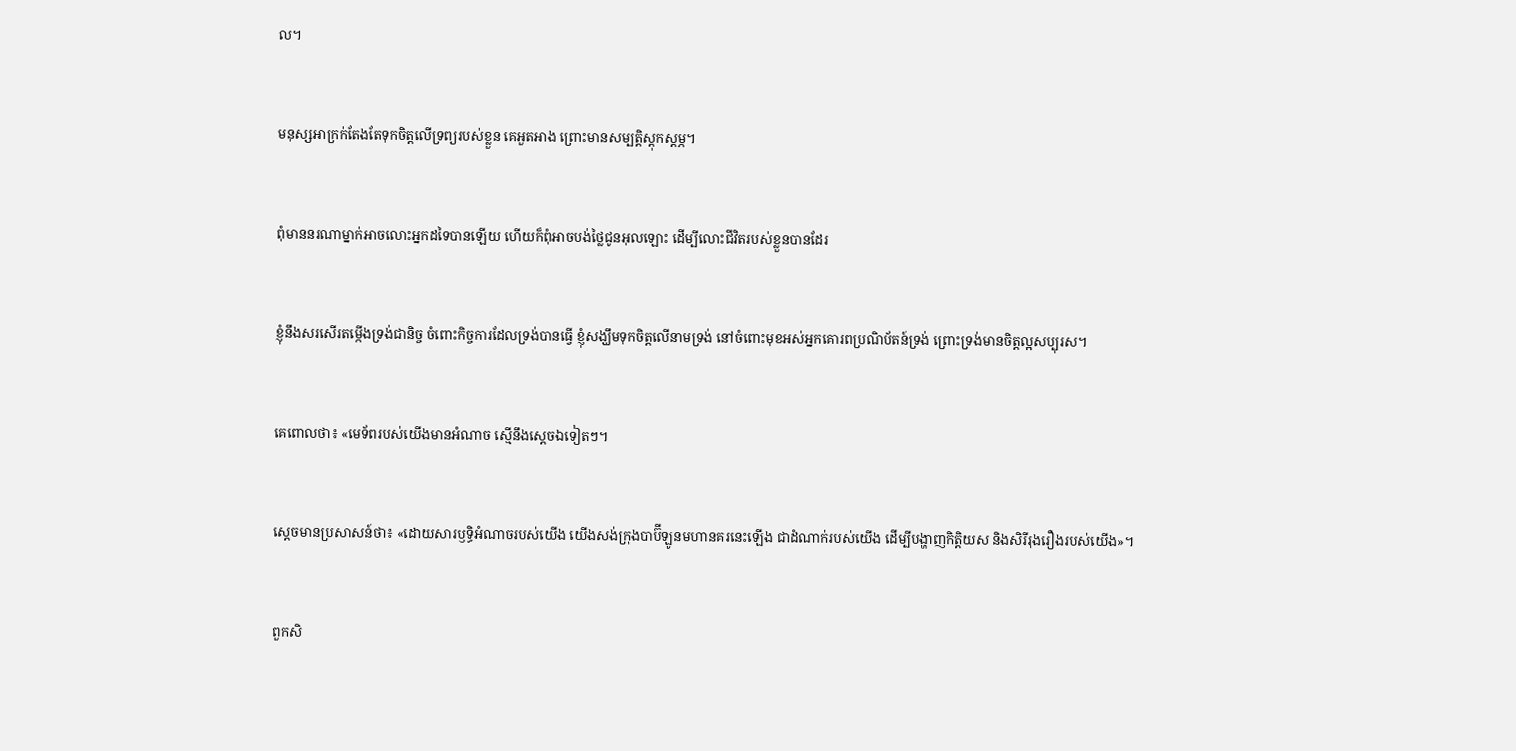ល។


មនុស្សអាក្រក់តែងតែទុកចិត្តលើទ្រព្យរបស់ខ្លួន គេអួត‌អាង ព្រោះមានសម្បត្តិស្ដុក‌ស្ដម្ភ។


ពុំមាននរណាម្នាក់អាចលោះអ្នកដទៃបានឡើយ ហើយក៏ពុំអាចបង់ថ្លៃជូនអុលឡោះ ដើម្បីលោះជីវិតរបស់ខ្លួនបានដែរ


ខ្ញុំនឹងសរសើរតម្កើងទ្រង់ជា‌និច្ច ចំពោះកិច្ចការដែលទ្រង់បានធ្វើ ខ្ញុំសង្ឃឹមទុកចិត្តលើនាមទ្រង់ នៅចំពោះមុខអស់អ្នកគោរពប្រណិ‌ប័តន៍ទ្រង់ ព្រោះទ្រង់មានចិត្តល្អសប្បុរស។


គេពោលថា៖ «មេ‌ទ័ពរបស់យើងមានអំណាច ស្មើនឹងស្ដេចឯទៀតៗ។


ស្តេចមានប្រសាសន៍ថា៖ «ដោយ‌សារឫទ្ធិអំណាចរបស់យើង យើងសង់ក្រុងបាប៊ី‌ឡូនមហា‌នគរនេះឡើង ជាដំណាក់របស់យើង ដើម្បីបង្ហាញកិត្តិយស និងសិរី‌រុង‌រឿងរបស់យើង»។


ពួកសិ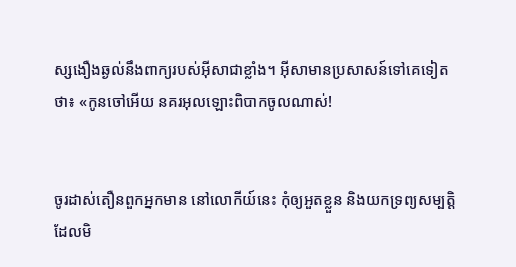ស្សងឿង‌ឆ្ងល់នឹងពាក្យរបស់អ៊ីសាជាខ្លាំង។ អ៊ីសាមានប្រសាសន៍ទៅគេទៀតថា៖ «កូនចៅអើយ នគរអុលឡោះពិបាកចូលណាស់!


ចូរដាស់‌តឿនពួកអ្នកមាន នៅលោកីយ៍នេះ កុំឲ្យអួតខ្លួន និងយកទ្រព្យសម្បត្តិដែលមិ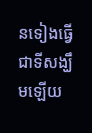នទៀងធ្វើជាទីសង្ឃឹមឡើយ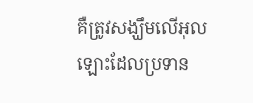គឺត្រូវសង្ឃឹមលើអុលឡោះដែលប្រទាន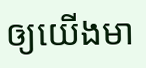ឲ្យយើងមា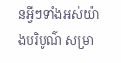នអ្វីៗទាំងអស់យ៉ាងបរិបូណ៌ សម្រា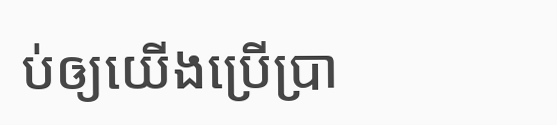ប់ឲ្យយើងប្រើប្រា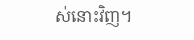ស់នោះវិញ។